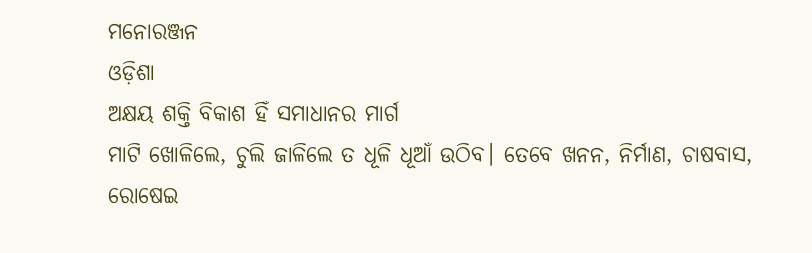ମନୋରଞ୍ଜନ
ଓଡ଼ିଶା
ଅକ୍ଷୟ ଶକ୍ତି ବିକାଶ ହିଁ ସମାଧାନର ମାର୍ଗ
ମାଟି ଖୋଳିଲେ, ଚୁଲି ଜାଳିଲେ ତ ଧୂଳି ଧୂଆଁ ଉଠିବ। ତେବେ ଖନନ, ନିର୍ମାଣ, ଚାଷବାସ, ରୋଷେଇ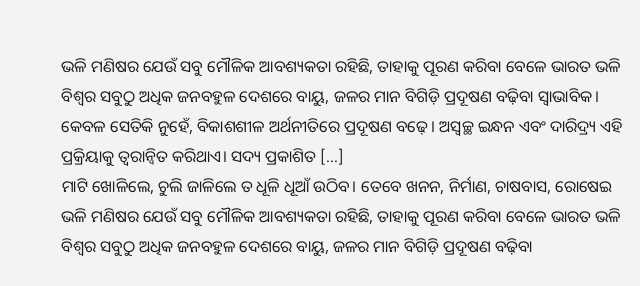ଭଳି ମଣିଷର ଯେଉଁ ସବୁ ମୌଳିକ ଆବଶ୍ୟକତା ରହିଛି, ତାହାକୁ ପୂରଣ କରିବା ବେଳେ ଭାରତ ଭଳି ବିଶ୍ୱର ସବୁଠୁ ଅଧିକ ଜନବହୁଳ ଦେଶରେ ବାୟୁ, ଜଳର ମାନ ବିଗିଡ଼ି ପ୍ରଦୂଷଣ ବଢ଼ିବା ସ୍ୱାଭାବିକ। କେବଳ ସେତିକି ନୁହେଁ, ବିକାଶଶୀଳ ଅର୍ଥନୀତିରେ ପ୍ରଦୂଷଣ ବଢ଼େ। ଅସ୍ୱଚ୍ଛ ଇନ୍ଧନ ଏବଂ ଦାରିଦ୍ର୍ୟ ଏହି ପ୍ରକ୍ରିୟାକୁ ତ୍ୱରାନ୍ୱିତ କରିଥାଏ। ସଦ୍ୟ ପ୍ରକାଶିତ […]
ମାଟି ଖୋଳିଲେ, ଚୁଲି ଜାଳିଲେ ତ ଧୂଳି ଧୂଆଁ ଉଠିବ। ତେବେ ଖନନ, ନିର୍ମାଣ, ଚାଷବାସ, ରୋଷେଇ ଭଳି ମଣିଷର ଯେଉଁ ସବୁ ମୌଳିକ ଆବଶ୍ୟକତା ରହିଛି, ତାହାକୁ ପୂରଣ କରିବା ବେଳେ ଭାରତ ଭଳି ବିଶ୍ୱର ସବୁଠୁ ଅଧିକ ଜନବହୁଳ ଦେଶରେ ବାୟୁ, ଜଳର ମାନ ବିଗିଡ଼ି ପ୍ରଦୂଷଣ ବଢ଼ିବା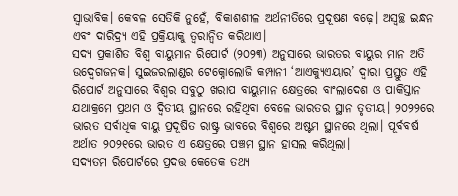ସ୍ୱାଭାବିକ। କେବଳ ସେତିକି ନୁହେଁ, ବିକାଶଶୀଳ ଅର୍ଥନୀତିରେ ପ୍ରଦୂଷଣ ବଢ଼େ। ଅସ୍ୱଚ୍ଛ ଇନ୍ଧନ ଏବଂ ଦାରିଦ୍ର୍ୟ ଏହି ପ୍ରକ୍ରିୟାକୁ ତ୍ୱରାନ୍ୱିତ କରିଥାଏ।
ସଦ୍ୟ ପ୍ରକାଶିତ ବିଶ୍ୱ ବାୟୁମାନ ରିପୋର୍ଟ (୨୦୨୩) ଅନୁସାରେ ଭାରତର ବାୟୁର ମାନ ଅତି ଉଦ୍ବେଗଜନକ। ସୁଇଜରଲାଣ୍ଡର ଟେକ୍ନୋଲୋଜି କମ୍ପାନୀ ‘ଆଏକ୍ୟୁଏୟାର’ ଦ୍ୱାରା ପ୍ରସ୍ତୁତ ଏହି ରିପୋର୍ଟ ଅନୁସାରେ ବିଶ୍ୱର ସବୁଠୁ ଖରାପ ବାୟୁମାନ କ୍ଷେତ୍ରରେ ବାଂଲାଦେଶ ଓ ପାକିସ୍ତାନ ଯଥାକ୍ରମେ ପ୍ରଥମ ଓ ଦ୍ୱିତୀୟ ସ୍ଥାନରେ ରହିଥିବା ବେଳେ ଭାରତର ସ୍ଥାନ ତୃତୀୟ। ୨୦୨୨ରେ ଭାରତ ସର୍ବାଧିକ ବାୟୁ ପ୍ରଦୂଷିତ ରାଷ୍ଟ୍ର ଭାବରେ ବିଶ୍ୱରେ ଅଷ୍ଟମ ସ୍ଥାନରେ ଥିଲା। ପୂର୍ବବର୍ଷ ଅର୍ଥାତ ୨୦୨୧ରେ ଭାରତ ଏ କ୍ଷେତ୍ରରେ ପଞ୍ଚମ ସ୍ଥାନ ହାସଲ କରିଥିଲା।
ସଦ୍ୟତମ ରିପୋର୍ଟରେ ପ୍ରଦତ୍ତ କେତେକ ତଥ୍ୟ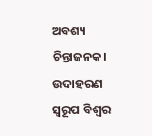ଅବଶ୍ୟ ଚିନ୍ତାଜନକ। ଉଦାହରଣ ସ୍ୱରୂପ ବିଶ୍ୱର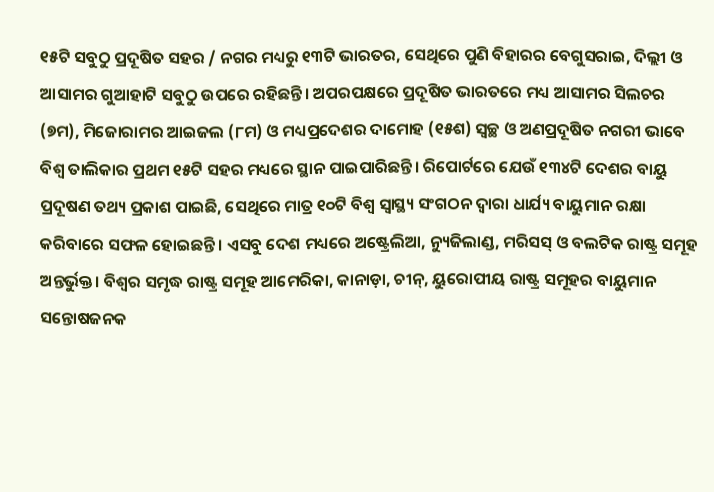୧୫ଟି ସବୁଠୁ ପ୍ରଦୂଷିତ ସହର / ନଗର ମଧ୍ୟରୁ ୧୩ଟି ଭାରତର, ସେଥିରେ ପୁଣି ବିହାରର ବେଗୁସରାଇ, ଦିଲ୍ଲୀ ଓ ଆସାମର ଗୁଆହାଟି ସବୁଠୁ ଉପରେ ରହିଛନ୍ତି। ଅପରପକ୍ଷରେ ପ୍ରଦୂଷିତ ଭାରତରେ ମଧ୍ୟ ଆସାମର ସିଲଚର (୭ମ), ମିଜୋରାମର ଆଇଜଲ (୮ମ) ଓ ମଧ୍ୟପ୍ରଦେଶର ଦାମୋହ (୧୫ଶ) ସ୍ୱଚ୍ଛ ଓ ଅଣପ୍ରଦୂଷିତ ନଗରୀ ଭାବେ ବିଶ୍ୱ ତାଲିକାର ପ୍ରଥମ ୧୫ଟି ସହର ମଧ୍ୟରେ ସ୍ଥାନ ପାଇପାରିଛନ୍ତି। ରିପୋର୍ଟରେ ଯେଉଁ ୧୩୪ଟି ଦେଶର ବାୟୁ ପ୍ରଦୂଷଣ ତଥ୍ୟ ପ୍ରକାଶ ପାଇଛି, ସେଥିରେ ମାତ୍ର ୧୦ଟି ବିଶ୍ୱ ସ୍ୱାସ୍ଥ୍ୟ ସଂଗଠନ ଦ୍ୱାରା ଧାର୍ଯ୍ୟ ବାୟୁମାନ ରକ୍ଷା କରିବାରେ ସଫଳ ହୋଇଛନ୍ତି। ଏସବୁ ଦେଶ ମଧ୍ୟରେ ଅଷ୍ଟ୍ରେଲିଆ, ନ୍ୟୁଜିଲାଣ୍ଡ, ମରିସସ୍ ଓ ବଲଟିକ ରାଷ୍ଟ୍ର ସମୂହ ଅନ୍ତର୍ଭୁକ୍ତ। ବିଶ୍ୱର ସମୃଦ୍ଧ ରାଷ୍ଟ୍ର ସମୂହ ଆମେରିକା, କାନାଡ଼ା, ଚୀନ୍, ୟୁରୋପୀୟ ରାଷ୍ଟ୍ର ସମୂହର ବାୟୁମାନ ସନ୍ତୋଷଜନକ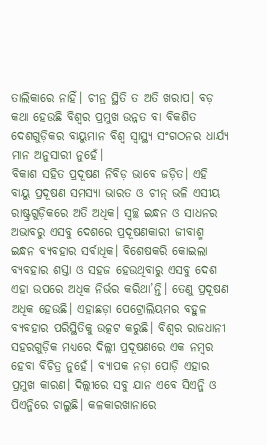ତାଲିକାରେ ନାହିଁ। ଚୀନ୍ର ସ୍ଥିତି ତ ଅତି ଖରାପ। ବଡ଼ କଥା ହେଉଛି ବିଶ୍ୱର ପ୍ରମୁଖ ଉନ୍ନତ ବା ବିକଶିତ ଦେଶଗୁଡ଼ିକର ବାୟୁମାନ ବିଶ୍ୱ ସ୍ୱାସ୍ଥ୍ୟ ସଂଗଠନର ଧାର୍ଯ୍ୟ ମାନ ଅନୁସାରୀ ନୁହେଁ।
ବିକାଶ ସହିତ ପ୍ରଦୂଷଣ ନିବିଡ଼ ଭାବେ ଜଡ଼ିତ। ଏହି ବାୟୁ ପ୍ରଦୂଷଣ ସମସ୍ୟା ଭାରତ ଓ ଚୀନ୍ ଭଳି ଏସୀୟ ରାଷ୍ଟ୍ରଗୁଡ଼ିକରେ ଅତି ଅଧିକ। ସ୍ୱଚ୍ଛ ଇନ୍ଧନ ଓ ସାଧନର ଅଭାବରୁ ଏସବୁ ଦେଶରେ ପ୍ରଦୂଷଣକାରୀ ଜୀବାଶ୍ମ ଇନ୍ଧନ ବ୍ୟବହାର ସର୍ବାଧିକ। ବିଶେଷକରି କୋଇଲା ବ୍ୟବହାର ଶସ୍ତା ଓ ସହଜ ହେଉଥିବାରୁ ଏସବୁ ଦେଶ ଏହା ଉପରେ ଅଧିକ ନିର୍ଭର କରିଥା’ନ୍ତି। ତେଣୁ ପ୍ରଦୂଷଣ ଅଧିକ ହେଉଛି। ଏହାଛଡ଼ା ପେଟ୍ରୋଲିୟମର ବହୁଳ ବ୍ୟବହାର ପରିସ୍ଥିତିକୁ ଉତ୍କଟ କରୁଛି। ବିଶ୍ୱର ରାଜଧାନୀ ସହରଗୁଡ଼ିକ ମଧ୍ୟରେ ଦିଲ୍ଲୀ ପ୍ରଦୂଷଣରେ ଏକ ନମ୍ବର ହେବା ବିଚିତ୍ର ନୁହେଁ। ବ୍ୟାପକ ନଡ଼ା ପୋଡ଼ି ଏହାର ପ୍ରମୁଖ କାରଣ। ଦିଲ୍ଲୀରେ ସବୁ ଯାନ ଏବେ ସିଏନ୍ଜି ଓ ପିଏନ୍ଜିରେ ଚାଲୁଛି। କଳକାରଖାନାରେ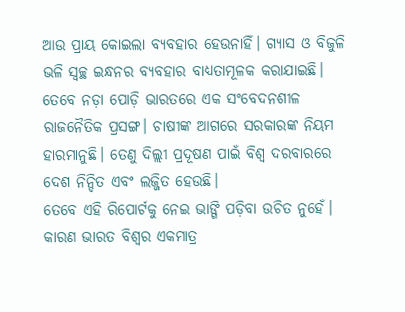ଆଉ ପ୍ରାୟ କୋଇଲା ବ୍ୟବହାର ହେଉନାହିଁ। ଗ୍ୟାସ ଓ ବିଜୁଳି ଭଳି ସ୍ୱଚ୍ଛ ଇନ୍ଧନର ବ୍ୟବହାର ବାଧ୍ୟତାମୂଳକ କରାଯାଇଛି। ତେବେ ନଡ଼ା ପୋଡ଼ି ଭାରତରେ ଏକ ସଂବେଦନଶୀଳ ରାଜନୈତିକ ପ୍ରସଙ୍ଗ। ଚାଷୀଙ୍କ ଆଗରେ ସରକାରଙ୍କ ନିୟମ ହାରମାନୁଛି। ତେଣୁ ଦିଲ୍ଲୀ ପ୍ରଦୂଷଣ ପାଇଁ ବିଶ୍ୱ ଦରବାରରେ ଦେଶ ନିନ୍ଦିତ ଏବଂ ଲଜ୍ଜିତ ହେଉଛି।
ତେବେ ଏହି ରିପୋର୍ଟକୁ ନେଇ ଭାଙ୍ଗି ପଡ଼ିବା ଉଚିତ ନୁହେଁ। କାରଣ ଭାରତ ବିଶ୍ୱର ଏକମାତ୍ର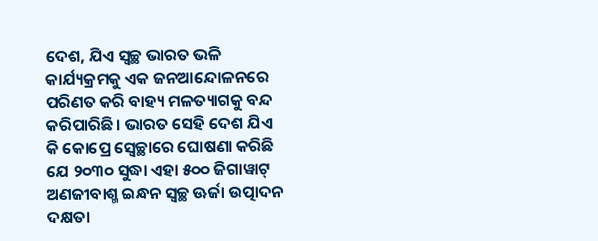ଦେଶ, ଯିଏ ସ୍ୱଚ୍ଛ ଭାରତ ଭଳି କାର୍ଯ୍ୟକ୍ରମକୁ ଏକ ଜନଆନ୍ଦୋଳନରେ ପରିଣତ କରି ବାହ୍ୟ ମଳତ୍ୟାଗକୁ ବନ୍ଦ କରିପାରିଛି। ଭାରତ ସେହି ଦେଶ ଯିଏ କି କୋପ୍ରେ ସ୍ୱେଚ୍ଛାରେ ଘୋଷଣା କରିଛି ଯେ ୨୦୩୦ ସୁଦ୍ଧା ଏହା ୫୦୦ ଜିଗାୱାଟ୍ ଅଣଜୀବାଶ୍ମ ଇନ୍ଧନ ସ୍ୱଚ୍ଛ ଊର୍ଜା ଉତ୍ପାଦନ ଦକ୍ଷତା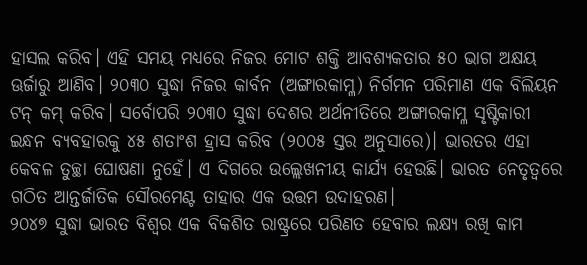ହାସଲ କରିବ। ଏହି ସମୟ ମଧ୍ୟରେ ନିଜର ମୋଟ ଶକ୍ତି ଆବଶ୍ୟକତାର ୫୦ ଭାଗ ଅକ୍ଷୟ ଊର୍ଜାରୁ ଆଣିବ। ୨୦୩୦ ସୁଦ୍ଧା ନିଜର କାର୍ବନ (ଅଙ୍ଗାରକାମ୍ଳ) ନିର୍ଗମନ ପରିମାଣ ଏକ ବିଲିୟନ ଟନ୍ କମ୍ କରିବ। ସର୍ବୋପରି ୨୦୩୦ ସୁଦ୍ଧା ଦେଶର ଅର୍ଥନୀତିରେ ଅଙ୍ଗାରକାମ୍ଳ ସୃଷ୍ଟିକାରୀ ଇନ୍ଧନ ବ୍ୟବହାରକୁ ୪୫ ଶତାଂଶ ହ୍ରାସ କରିବ (୨୦୦୫ ସ୍ତର ଅନୁସାରେ)। ଭାରତର ଏହା କେବଳ ତୁଚ୍ଛା ଘୋଷଣା ନୁହେଁ। ଏ ଦିଗରେ ଉଲ୍ଲେଖନୀୟ କାର୍ଯ୍ୟ ହେଉଛି। ଭାରତ ନେତୃତ୍ୱରେ ଗଠିତ ଆନ୍ତର୍ଜାତିକ ସୌରମେଣ୍ଟ ତାହାର ଏକ ଉତ୍ତମ ଉଦାହରଣ।
୨୦୪୭ ସୁଦ୍ଧା ଭାରତ ବିଶ୍ୱର ଏକ ବିକଶିତ ରାଷ୍ଟ୍ରରେ ପରିଣତ ହେବାର ଲକ୍ଷ୍ୟ ରଖି କାମ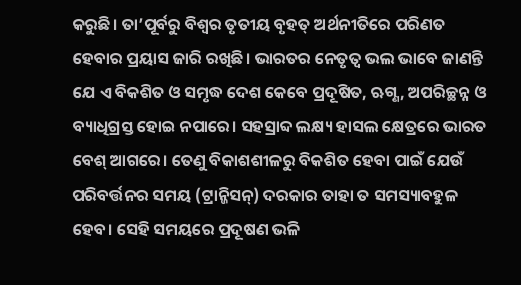କରୁଛି। ତା’ପୂର୍ବରୁ ବିଶ୍ୱର ତୃତୀୟ ବୃହତ୍ ଅର୍ଥନୀତିରେ ପରିଣତ ହେବାର ପ୍ରୟାସ ଜାରି ରଖିଛି। ଭାରତର ନେତୃତ୍ୱ ଭଲ ଭାବେ ଜାଣନ୍ତି ଯେ ଏ ବିକଶିତ ଓ ସମୃଦ୍ଧ ଦେଶ କେବେ ପ୍ରଦୂଷିତ, ଋଗ୍ଣ, ଅପରିଚ୍ଛନ୍ନ ଓ ବ୍ୟାଧିଗ୍ରସ୍ତ ହୋଇ ନପାରେ। ସହସ୍ରାବ୍ଦ ଲକ୍ଷ୍ୟ ହାସଲ କ୍ଷେତ୍ରରେ ଭାରତ ବେଶ୍ ଆଗରେ। ତେଣୁ ବିକାଶଶୀଳରୁ ବିକଶିତ ହେବା ପାଇଁ ଯେଉଁ ପରିବର୍ତ୍ତନର ସମୟ (ଟ୍ରାନ୍ଜିସନ୍) ଦରକାର ତାହା ତ ସମସ୍ୟାବହୁଳ ହେବ। ସେହି ସମୟରେ ପ୍ରଦୂଷଣ ଭଳି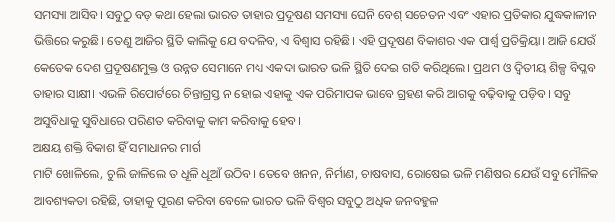ସମସ୍ୟା ଆସିବ। ସବୁଠୁ ବଡ଼ କଥା ହେଲା ଭାରତ ତାହାର ପ୍ରଦୂଷଣ ସମସ୍ୟା ଘେନି ବେଶ୍ ସଚେତନ ଏବଂ ଏହାର ପ୍ରତିକାର ଯୁଦ୍ଧକାଳୀନ ଭିତ୍ତିରେ କରୁଛି। ତେଣୁ ଆଜିର ସ୍ଥିତି କାଲିକୁ ଯେ ବଦଳିବ, ଏ ବିଶ୍ୱାସ ରହିଛି। ଏହି ପ୍ରଦୂଷଣ ବିକାଶର ଏକ ପାର୍ଶ୍ବ ପ୍ରତିକ୍ରିୟା। ଆଜି ଯେଉଁ କେତେକ ଦେଶ ପ୍ରଦୂଷଣମୁକ୍ତ ଓ ଉନ୍ନତ ସେମାନେ ମଧ୍ୟ ଏକଦା ଭାରତ ଭଳି ସ୍ଥିତି ଦେଇ ଗତି କରିଥିଲେ। ପ୍ରଥମ ଓ ଦ୍ୱିତୀୟ ଶିଳ୍ପ ବିପ୍ଳବ ତାହାର ସାକ୍ଷୀ। ଏଭଳି ରିପୋର୍ଟରେ ଚିନ୍ତାଗ୍ରସ୍ତ ନ ହୋଇ ଏହାକୁ ଏକ ପରିମାପକ ଭାବେ ଗ୍ରହଣ କରି ଆଗକୁ ବଢ଼ିବାକୁ ପଡ଼ିବ। ସବୁ ଅସୁବିଧାକୁ ସୁବିଧାରେ ପରିଣତ କରିବାକୁ କାମ କରିବାକୁ ହେବ।
ଅକ୍ଷୟ ଶକ୍ତି ବିକାଶ ହିଁ ସମାଧାନର ମାର୍ଗ
ମାଟି ଖୋଳିଲେ, ଚୁଲି ଜାଳିଲେ ତ ଧୂଳି ଧୂଆଁ ଉଠିବ। ତେବେ ଖନନ, ନିର୍ମାଣ, ଚାଷବାସ, ରୋଷେଇ ଭଳି ମଣିଷର ଯେଉଁ ସବୁ ମୌଳିକ ଆବଶ୍ୟକତା ରହିଛି, ତାହାକୁ ପୂରଣ କରିବା ବେଳେ ଭାରତ ଭଳି ବିଶ୍ୱର ସବୁଠୁ ଅଧିକ ଜନବହୁଳ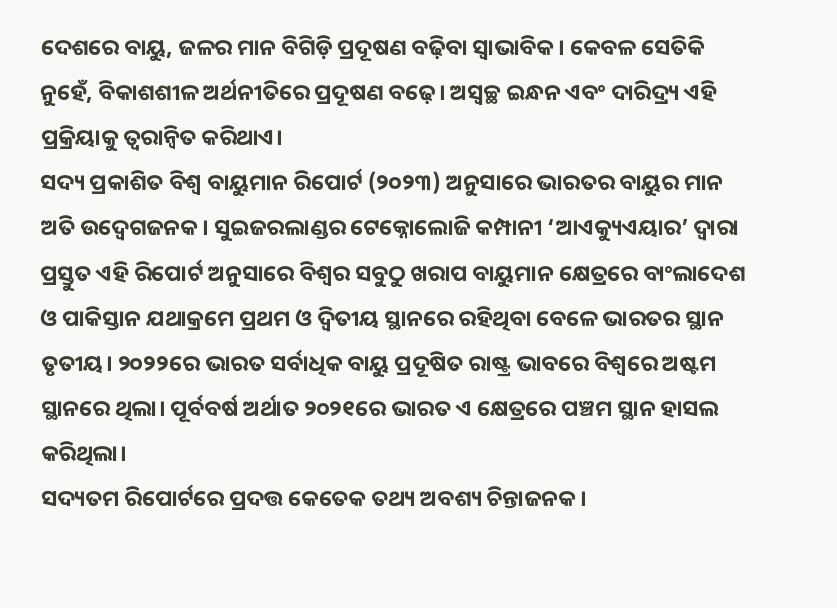ଦେଶରେ ବାୟୁ, ଜଳର ମାନ ବିଗିଡ଼ି ପ୍ରଦୂଷଣ ବଢ଼ିବା ସ୍ୱାଭାବିକ। କେବଳ ସେତିକି ନୁହେଁ, ବିକାଶଶୀଳ ଅର୍ଥନୀତିରେ ପ୍ରଦୂଷଣ ବଢ଼େ। ଅସ୍ୱଚ୍ଛ ଇନ୍ଧନ ଏବଂ ଦାରିଦ୍ର୍ୟ ଏହି ପ୍ରକ୍ରିୟାକୁ ତ୍ୱରାନ୍ୱିତ କରିଥାଏ।
ସଦ୍ୟ ପ୍ରକାଶିତ ବିଶ୍ୱ ବାୟୁମାନ ରିପୋର୍ଟ (୨୦୨୩) ଅନୁସାରେ ଭାରତର ବାୟୁର ମାନ ଅତି ଉଦ୍ବେଗଜନକ। ସୁଇଜରଲାଣ୍ଡର ଟେକ୍ନୋଲୋଜି କମ୍ପାନୀ ‘ଆଏକ୍ୟୁଏୟାର’ ଦ୍ୱାରା ପ୍ରସ୍ତୁତ ଏହି ରିପୋର୍ଟ ଅନୁସାରେ ବିଶ୍ୱର ସବୁଠୁ ଖରାପ ବାୟୁମାନ କ୍ଷେତ୍ରରେ ବାଂଲାଦେଶ ଓ ପାକିସ୍ତାନ ଯଥାକ୍ରମେ ପ୍ରଥମ ଓ ଦ୍ୱିତୀୟ ସ୍ଥାନରେ ରହିଥିବା ବେଳେ ଭାରତର ସ୍ଥାନ ତୃତୀୟ। ୨୦୨୨ରେ ଭାରତ ସର୍ବାଧିକ ବାୟୁ ପ୍ରଦୂଷିତ ରାଷ୍ଟ୍ର ଭାବରେ ବିଶ୍ୱରେ ଅଷ୍ଟମ ସ୍ଥାନରେ ଥିଲା। ପୂର୍ବବର୍ଷ ଅର୍ଥାତ ୨୦୨୧ରେ ଭାରତ ଏ କ୍ଷେତ୍ରରେ ପଞ୍ଚମ ସ୍ଥାନ ହାସଲ କରିଥିଲା।
ସଦ୍ୟତମ ରିପୋର୍ଟରେ ପ୍ରଦତ୍ତ କେତେକ ତଥ୍ୟ ଅବଶ୍ୟ ଚିନ୍ତାଜନକ।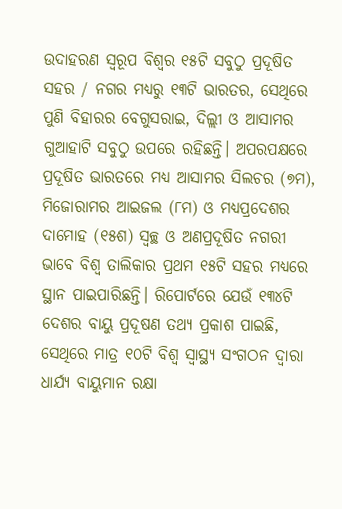ଉଦାହରଣ ସ୍ୱରୂପ ବିଶ୍ୱର ୧୫ଟି ସବୁଠୁ ପ୍ରଦୂଷିତ ସହର / ନଗର ମଧ୍ୟରୁ ୧୩ଟି ଭାରତର, ସେଥିରେ ପୁଣି ବିହାରର ବେଗୁସରାଇ, ଦିଲ୍ଲୀ ଓ ଆସାମର ଗୁଆହାଟି ସବୁଠୁ ଉପରେ ରହିଛନ୍ତି। ଅପରପକ୍ଷରେ ପ୍ରଦୂଷିତ ଭାରତରେ ମଧ୍ୟ ଆସାମର ସିଲଚର (୭ମ), ମିଜୋରାମର ଆଇଜଲ (୮ମ) ଓ ମଧ୍ୟପ୍ରଦେଶର ଦାମୋହ (୧୫ଶ) ସ୍ୱଚ୍ଛ ଓ ଅଣପ୍ରଦୂଷିତ ନଗରୀ ଭାବେ ବିଶ୍ୱ ତାଲିକାର ପ୍ରଥମ ୧୫ଟି ସହର ମଧ୍ୟରେ ସ୍ଥାନ ପାଇପାରିଛନ୍ତି। ରିପୋର୍ଟରେ ଯେଉଁ ୧୩୪ଟି ଦେଶର ବାୟୁ ପ୍ରଦୂଷଣ ତଥ୍ୟ ପ୍ରକାଶ ପାଇଛି, ସେଥିରେ ମାତ୍ର ୧୦ଟି ବିଶ୍ୱ ସ୍ୱାସ୍ଥ୍ୟ ସଂଗଠନ ଦ୍ୱାରା ଧାର୍ଯ୍ୟ ବାୟୁମାନ ରକ୍ଷା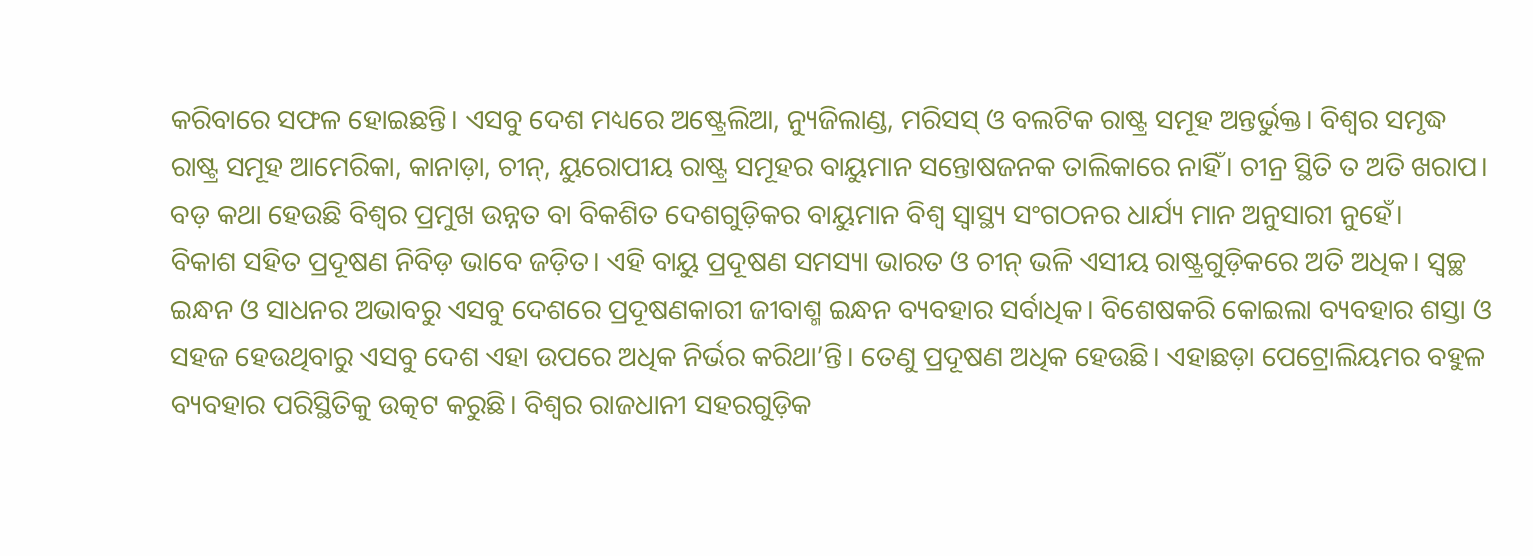କରିବାରେ ସଫଳ ହୋଇଛନ୍ତି। ଏସବୁ ଦେଶ ମଧ୍ୟରେ ଅଷ୍ଟ୍ରେଲିଆ, ନ୍ୟୁଜିଲାଣ୍ଡ, ମରିସସ୍ ଓ ବଲଟିକ ରାଷ୍ଟ୍ର ସମୂହ ଅନ୍ତର୍ଭୁକ୍ତ। ବିଶ୍ୱର ସମୃଦ୍ଧ ରାଷ୍ଟ୍ର ସମୂହ ଆମେରିକା, କାନାଡ଼ା, ଚୀନ୍, ୟୁରୋପୀୟ ରାଷ୍ଟ୍ର ସମୂହର ବାୟୁମାନ ସନ୍ତୋଷଜନକ ତାଲିକାରେ ନାହିଁ। ଚୀନ୍ର ସ୍ଥିତି ତ ଅତି ଖରାପ। ବଡ଼ କଥା ହେଉଛି ବିଶ୍ୱର ପ୍ରମୁଖ ଉନ୍ନତ ବା ବିକଶିତ ଦେଶଗୁଡ଼ିକର ବାୟୁମାନ ବିଶ୍ୱ ସ୍ୱାସ୍ଥ୍ୟ ସଂଗଠନର ଧାର୍ଯ୍ୟ ମାନ ଅନୁସାରୀ ନୁହେଁ।
ବିକାଶ ସହିତ ପ୍ରଦୂଷଣ ନିବିଡ଼ ଭାବେ ଜଡ଼ିତ। ଏହି ବାୟୁ ପ୍ରଦୂଷଣ ସମସ୍ୟା ଭାରତ ଓ ଚୀନ୍ ଭଳି ଏସୀୟ ରାଷ୍ଟ୍ରଗୁଡ଼ିକରେ ଅତି ଅଧିକ। ସ୍ୱଚ୍ଛ ଇନ୍ଧନ ଓ ସାଧନର ଅଭାବରୁ ଏସବୁ ଦେଶରେ ପ୍ରଦୂଷଣକାରୀ ଜୀବାଶ୍ମ ଇନ୍ଧନ ବ୍ୟବହାର ସର୍ବାଧିକ। ବିଶେଷକରି କୋଇଲା ବ୍ୟବହାର ଶସ୍ତା ଓ ସହଜ ହେଉଥିବାରୁ ଏସବୁ ଦେଶ ଏହା ଉପରେ ଅଧିକ ନିର୍ଭର କରିଥା’ନ୍ତି। ତେଣୁ ପ୍ରଦୂଷଣ ଅଧିକ ହେଉଛି। ଏହାଛଡ଼ା ପେଟ୍ରୋଲିୟମର ବହୁଳ ବ୍ୟବହାର ପରିସ୍ଥିତିକୁ ଉତ୍କଟ କରୁଛି। ବିଶ୍ୱର ରାଜଧାନୀ ସହରଗୁଡ଼ିକ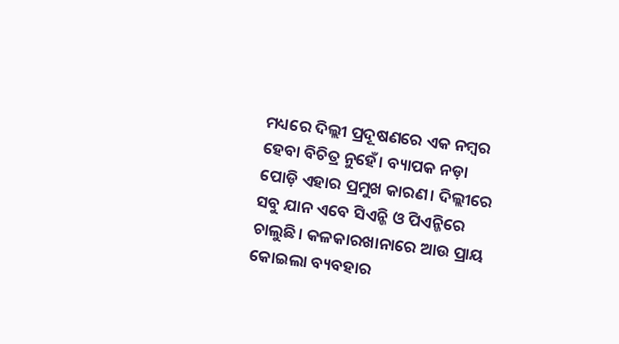ମଧ୍ୟରେ ଦିଲ୍ଲୀ ପ୍ରଦୂଷଣରେ ଏକ ନମ୍ବର ହେବା ବିଚିତ୍ର ନୁହେଁ। ବ୍ୟାପକ ନଡ଼ା ପୋଡ଼ି ଏହାର ପ୍ରମୁଖ କାରଣ। ଦିଲ୍ଲୀରେ ସବୁ ଯାନ ଏବେ ସିଏନ୍ଜି ଓ ପିଏନ୍ଜିରେ ଚାଲୁଛି। କଳକାରଖାନାରେ ଆଉ ପ୍ରାୟ କୋଇଲା ବ୍ୟବହାର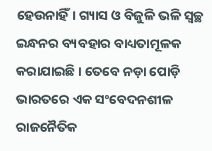ହେଉନାହିଁ। ଗ୍ୟାସ ଓ ବିଜୁଳି ଭଳି ସ୍ୱଚ୍ଛ ଇନ୍ଧନର ବ୍ୟବହାର ବାଧ୍ୟତାମୂଳକ କରାଯାଇଛି। ତେବେ ନଡ଼ା ପୋଡ଼ି ଭାରତରେ ଏକ ସଂବେଦନଶୀଳ ରାଜନୈତିକ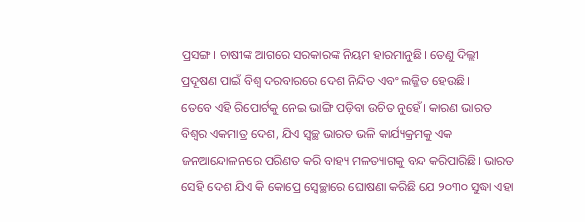ପ୍ରସଙ୍ଗ। ଚାଷୀଙ୍କ ଆଗରେ ସରକାରଙ୍କ ନିୟମ ହାରମାନୁଛି। ତେଣୁ ଦିଲ୍ଲୀ ପ୍ରଦୂଷଣ ପାଇଁ ବିଶ୍ୱ ଦରବାରରେ ଦେଶ ନିନ୍ଦିତ ଏବଂ ଲଜ୍ଜିତ ହେଉଛି।
ତେବେ ଏହି ରିପୋର୍ଟକୁ ନେଇ ଭାଙ୍ଗି ପଡ଼ିବା ଉଚିତ ନୁହେଁ। କାରଣ ଭାରତ ବିଶ୍ୱର ଏକମାତ୍ର ଦେଶ, ଯିଏ ସ୍ୱଚ୍ଛ ଭାରତ ଭଳି କାର୍ଯ୍ୟକ୍ରମକୁ ଏକ ଜନଆନ୍ଦୋଳନରେ ପରିଣତ କରି ବାହ୍ୟ ମଳତ୍ୟାଗକୁ ବନ୍ଦ କରିପାରିଛି। ଭାରତ ସେହି ଦେଶ ଯିଏ କି କୋପ୍ରେ ସ୍ୱେଚ୍ଛାରେ ଘୋଷଣା କରିଛି ଯେ ୨୦୩୦ ସୁଦ୍ଧା ଏହା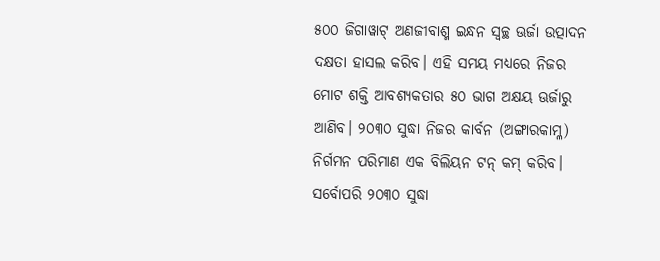୫୦୦ ଜିଗାୱାଟ୍ ଅଣଜୀବାଶ୍ମ ଇନ୍ଧନ ସ୍ୱଚ୍ଛ ଊର୍ଜା ଉତ୍ପାଦନ ଦକ୍ଷତା ହାସଲ କରିବ। ଏହି ସମୟ ମଧ୍ୟରେ ନିଜର ମୋଟ ଶକ୍ତି ଆବଶ୍ୟକତାର ୫୦ ଭାଗ ଅକ୍ଷୟ ଊର୍ଜାରୁ ଆଣିବ। ୨୦୩୦ ସୁଦ୍ଧା ନିଜର କାର୍ବନ (ଅଙ୍ଗାରକାମ୍ଳ) ନିର୍ଗମନ ପରିମାଣ ଏକ ବିଲିୟନ ଟନ୍ କମ୍ କରିବ। ସର୍ବୋପରି ୨୦୩୦ ସୁଦ୍ଧା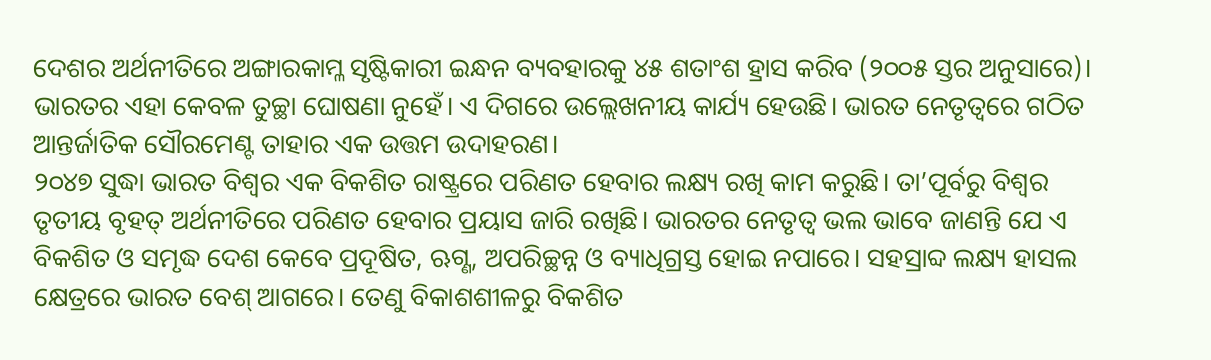ଦେଶର ଅର୍ଥନୀତିରେ ଅଙ୍ଗାରକାମ୍ଳ ସୃଷ୍ଟିକାରୀ ଇନ୍ଧନ ବ୍ୟବହାରକୁ ୪୫ ଶତାଂଶ ହ୍ରାସ କରିବ (୨୦୦୫ ସ୍ତର ଅନୁସାରେ)। ଭାରତର ଏହା କେବଳ ତୁଚ୍ଛା ଘୋଷଣା ନୁହେଁ। ଏ ଦିଗରେ ଉଲ୍ଲେଖନୀୟ କାର୍ଯ୍ୟ ହେଉଛି। ଭାରତ ନେତୃତ୍ୱରେ ଗଠିତ ଆନ୍ତର୍ଜାତିକ ସୌରମେଣ୍ଟ ତାହାର ଏକ ଉତ୍ତମ ଉଦାହରଣ।
୨୦୪୭ ସୁଦ୍ଧା ଭାରତ ବିଶ୍ୱର ଏକ ବିକଶିତ ରାଷ୍ଟ୍ରରେ ପରିଣତ ହେବାର ଲକ୍ଷ୍ୟ ରଖି କାମ କରୁଛି। ତା’ପୂର୍ବରୁ ବିଶ୍ୱର ତୃତୀୟ ବୃହତ୍ ଅର୍ଥନୀତିରେ ପରିଣତ ହେବାର ପ୍ରୟାସ ଜାରି ରଖିଛି। ଭାରତର ନେତୃତ୍ୱ ଭଲ ଭାବେ ଜାଣନ୍ତି ଯେ ଏ ବିକଶିତ ଓ ସମୃଦ୍ଧ ଦେଶ କେବେ ପ୍ରଦୂଷିତ, ଋଗ୍ଣ, ଅପରିଚ୍ଛନ୍ନ ଓ ବ୍ୟାଧିଗ୍ରସ୍ତ ହୋଇ ନପାରେ। ସହସ୍ରାବ୍ଦ ଲକ୍ଷ୍ୟ ହାସଲ କ୍ଷେତ୍ରରେ ଭାରତ ବେଶ୍ ଆଗରେ। ତେଣୁ ବିକାଶଶୀଳରୁ ବିକଶିତ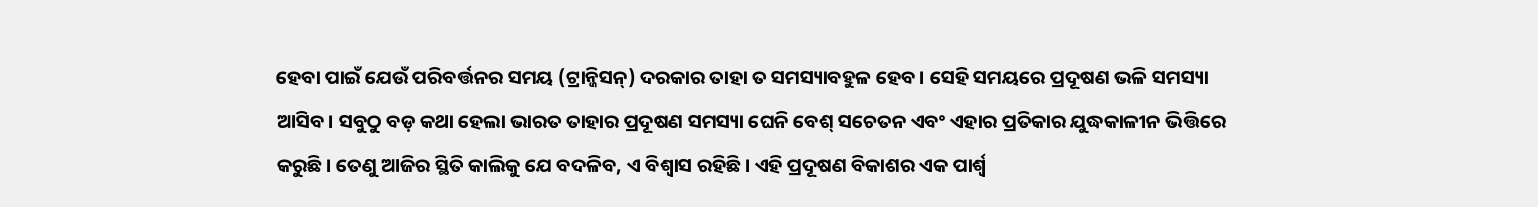ହେବା ପାଇଁ ଯେଉଁ ପରିବର୍ତ୍ତନର ସମୟ (ଟ୍ରାନ୍ଜିସନ୍) ଦରକାର ତାହା ତ ସମସ୍ୟାବହୁଳ ହେବ। ସେହି ସମୟରେ ପ୍ରଦୂଷଣ ଭଳି ସମସ୍ୟା ଆସିବ। ସବୁଠୁ ବଡ଼ କଥା ହେଲା ଭାରତ ତାହାର ପ୍ରଦୂଷଣ ସମସ୍ୟା ଘେନି ବେଶ୍ ସଚେତନ ଏବଂ ଏହାର ପ୍ରତିକାର ଯୁଦ୍ଧକାଳୀନ ଭିତ୍ତିରେ କରୁଛି। ତେଣୁ ଆଜିର ସ୍ଥିତି କାଲିକୁ ଯେ ବଦଳିବ, ଏ ବିଶ୍ୱାସ ରହିଛି। ଏହି ପ୍ରଦୂଷଣ ବିକାଶର ଏକ ପାର୍ଶ୍ବ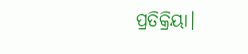ପ୍ରତିକ୍ରିୟା।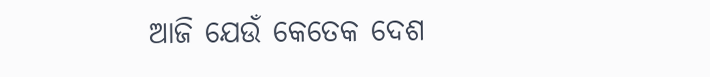ଆଜି ଯେଉଁ କେତେକ ଦେଶ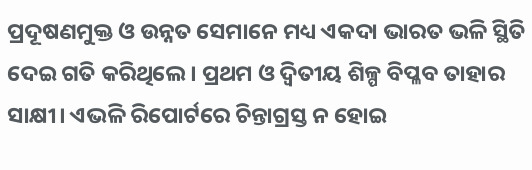ପ୍ରଦୂଷଣମୁକ୍ତ ଓ ଉନ୍ନତ ସେମାନେ ମଧ୍ୟ ଏକଦା ଭାରତ ଭଳି ସ୍ଥିତି ଦେଇ ଗତି କରିଥିଲେ। ପ୍ରଥମ ଓ ଦ୍ୱିତୀୟ ଶିଳ୍ପ ବିପ୍ଳବ ତାହାର ସାକ୍ଷୀ। ଏଭଳି ରିପୋର୍ଟରେ ଚିନ୍ତାଗ୍ରସ୍ତ ନ ହୋଇ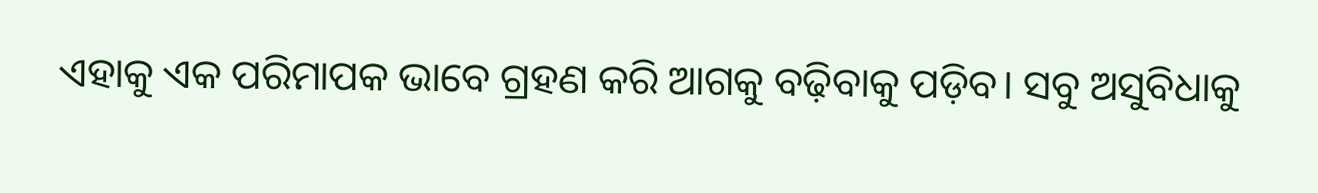ଏହାକୁ ଏକ ପରିମାପକ ଭାବେ ଗ୍ରହଣ କରି ଆଗକୁ ବଢ଼ିବାକୁ ପଡ଼ିବ। ସବୁ ଅସୁବିଧାକୁ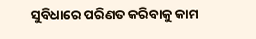ସୁବିଧାରେ ପରିଣତ କରିବାକୁ କାମ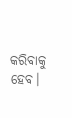କରିବାକୁ ହେବ।